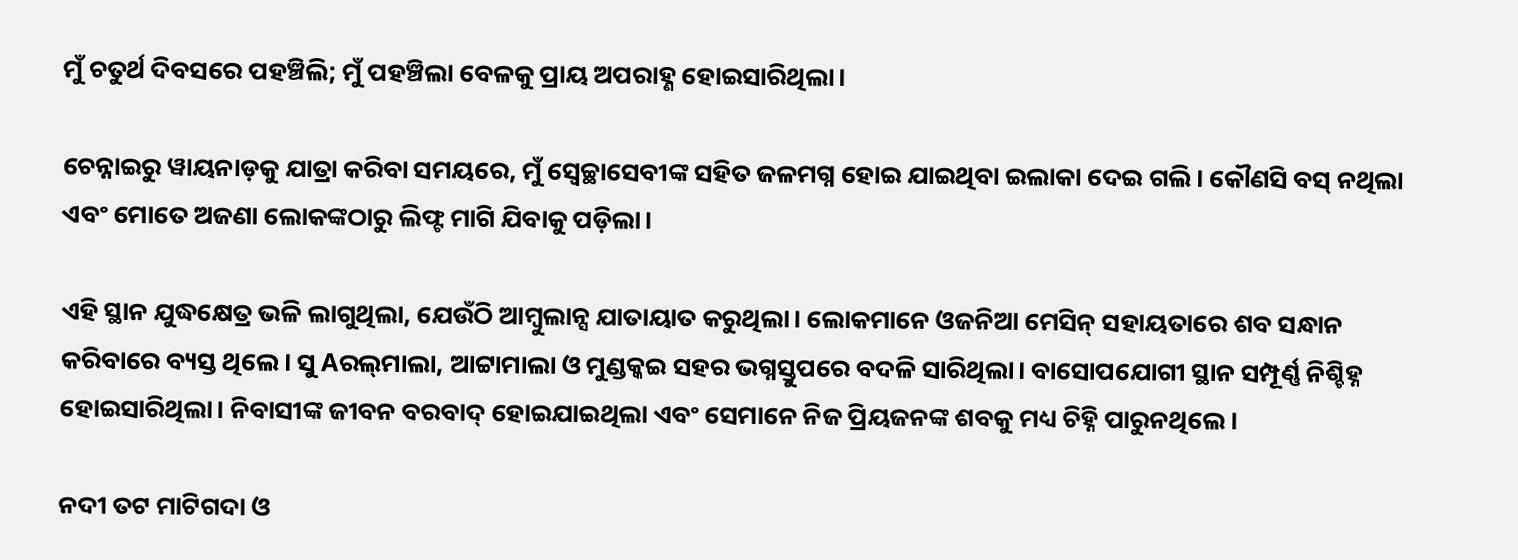ମୁଁ ଚତୁର୍ଥ ଦିବସରେ ପହଞ୍ଚିଲି; ମୁଁ ପହଞ୍ଚିଲା ବେଳକୁ ପ୍ରାୟ ଅପରାହ୍ଣ ହୋଇସାରିଥିଲା।

ଚେନ୍ନାଇରୁ ୱାୟନାଡ଼କୁ ଯାତ୍ରା କରିବା ସମୟରେ, ମୁଁ ସ୍ୱେଚ୍ଛାସେବୀଙ୍କ ସହିତ ଜଳମଗ୍ନ ହୋଇ ଯାଇଥିବା ଇଲାକା ଦେଇ ଗଲି। କୌଣସି ବସ୍‌ ନଥିଲା ଏବଂ ମୋତେ ଅଜଣା ଲୋକଙ୍କଠାରୁ ଲିଫ୍ଟ ମାଗି ଯିବାକୁ ପଡ଼ିଲା।

ଏହି ସ୍ଥାନ ଯୁଦ୍ଧକ୍ଷେତ୍ର ଭଳି ଲାଗୁଥିଲା, ଯେଉଁଠି ଆମ୍ବୁଲାନ୍ସ ଯାତାୟାତ କରୁଥିଲା। ଲୋକମାନେ ଓଜନିଆ ମେସିନ୍‌ ସହାୟତାରେ ଶବ ସନ୍ଧାନ କରିବାରେ ବ୍ୟସ୍ତ ଥିଲେ। ସୁ Aରଲ୍‌ମାଲା, ଆଟ୍ଟାମାଲା ଓ ମୁଣ୍ଡକ୍କଇ ସହର ଭଗ୍ନସ୍ତୁପରେ ବଦଳି ସାରିଥିଲା। ବାସୋପଯୋଗୀ ସ୍ଥାନ ସମ୍ପୂର୍ଣ୍ଣ ନିଶ୍ଚିହ୍ନ ହୋଇସାରିଥିଲା। ନିବାସୀଙ୍କ ଜୀବନ ବରବାଦ୍‌ ହୋଇଯାଇଥିଲା ଏବଂ ସେମାନେ ନିଜ ପ୍ରିୟଜନଙ୍କ ଶବକୁ ମଧ୍ୟ ଚିହ୍ନି ପାରୁନଥିଲେ।

ନଦୀ ତଟ ମାଟିଗଦା ଓ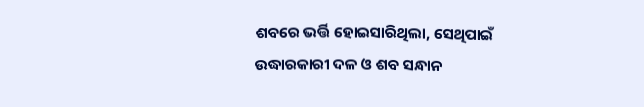ଶବରେ ଭର୍ତ୍ତି ହୋଇସାରିଥିଲା, ସେଥିପାଇଁ ଉଦ୍ଧାରକାରୀ ଦଳ ଓ ଶବ ସନ୍ଧାନ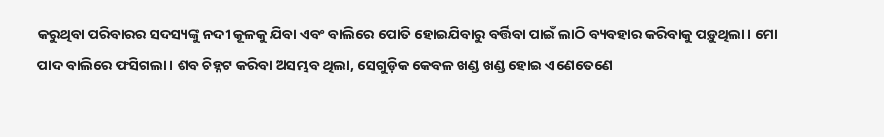କରୁଥିବା ପରିବାରର ସଦସ୍ୟଙ୍କୁ ନଦୀ କୂଳକୁ ଯିବା ଏବଂ ବାଲିରେ ପୋତି ହୋଇଯିବାରୁ ବର୍ତ୍ତିବା ପାଇଁ ଲାଠି ବ୍ୟବହାର କରିବାକୁ ପଡ଼ୁଥିଲା। ମୋ ପାଦ ବାଲିରେ ଫସିଗଲା। ଶବ ଚିହ୍ନଟ କରିବା ଅସମ୍ଭବ ଥିଲା, ସେଗୁଡ଼ିକ କେବଳ ଖଣ୍ଡ ଖଣ୍ଡ ହୋଇ ଏଣେତେଣେ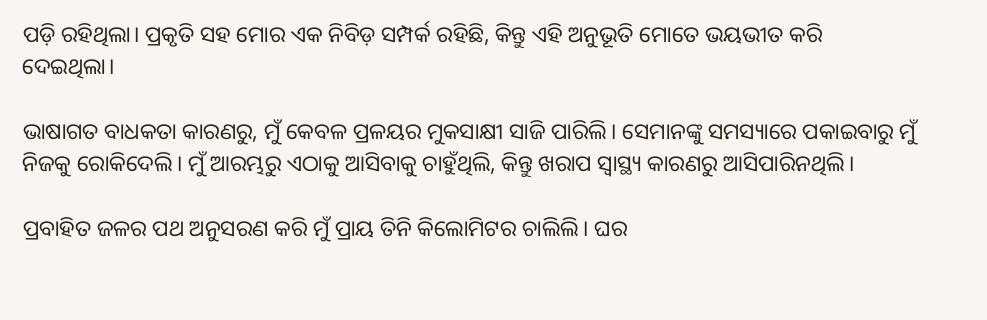ପଡ଼ି ରହିଥିଲା। ପ୍ରକୃତି ସହ ମୋର ଏକ ନିବିଡ଼ ସମ୍ପର୍କ ରହିଛି, କିନ୍ତୁ ଏହି ଅନୁଭୂତି ମୋତେ ଭୟଭୀତ କରି ଦେଇଥିଲା।

ଭାଷାଗତ ବାଧକତା କାରଣରୁ, ମୁଁ କେବଳ ପ୍ରଳୟର ମୁକସାକ୍ଷୀ ସାଜି ପାରିଲି। ସେମାନଙ୍କୁ ସମସ୍ୟାରେ ପକାଇବାରୁ ମୁଁ ନିଜକୁ ରୋକିଦେଲି। ମୁଁ ଆରମ୍ଭରୁ ଏଠାକୁ ଆସିବାକୁ ଚାହୁଁଥିଲି, କିନ୍ତୁ ଖରାପ ସ୍ୱାସ୍ଥ୍ୟ କାରଣରୁ ଆସିପାରିନଥିଲି।

ପ୍ରବାହିତ ଜଳର ପଥ ଅନୁସରଣ କରି ମୁଁ ପ୍ରାୟ ତିନି କିଲୋମିଟର ଚାଲିଲି। ଘର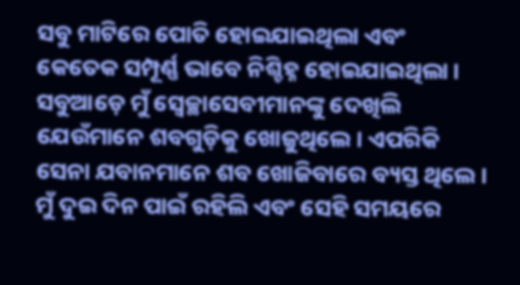ସବୁ ମାଟିରେ ପୋତି ହୋଇଯାଇଥିଲା ଏବଂ କେତେକ ସମ୍ପୂର୍ଣ୍ଣ ଭାବେ ନିଶ୍ଚିହ୍ନ ହୋଇଯାଇଥିଲା। ସବୁଆଡ଼େ ମୁଁ ସ୍ୱେଚ୍ଛାସେବୀମାନଙ୍କୁ ଦେଖିଲି ଯେଉଁମାନେ ଶବଗୁଡ଼ିକୁ ଖୋଜୁଥିଲେ। ଏପରିକି ସେନା ଯବାନମାନେ ଶବ ଖୋଜିବାରେ ବ୍ୟସ୍ତ ଥିଲେ। ମୁଁ ଦୁଇ ଦିନ ପାଇଁ ରହିଲି ଏବଂ ସେହି ସମୟରେ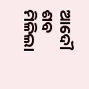ଆଦୌ ଶବ ମିଳିଲା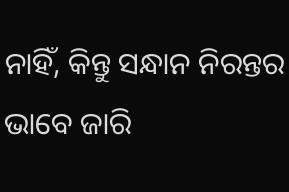ନାହିଁ, କିନ୍ତୁ ସନ୍ଧାନ ନିରନ୍ତର ଭାବେ ଜାରି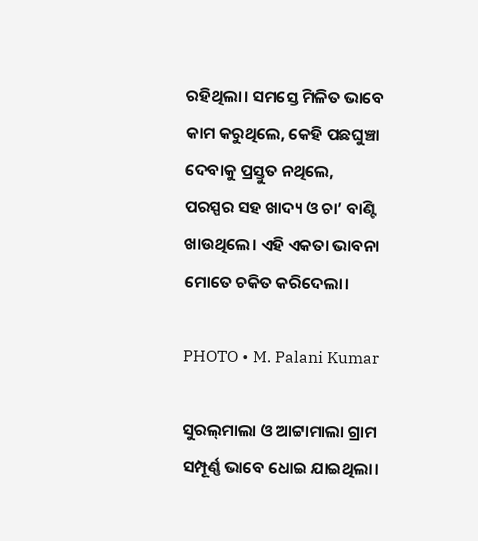ରହିଥିଲା। ସମସ୍ତେ ମିଳିତ ଭାବେ କାମ କରୁଥିଲେ, କେହି ପଛଘୁଞ୍ଚା ଦେବାକୁ ପ୍ରସ୍ତୁତ ନଥିଲେ, ପରସ୍ପର ସହ ଖାଦ୍ୟ ଓ ଚା’ ବାଣ୍ଟି ଖାଉଥିଲେ। ଏହି ଏକତା ଭାବନା ମୋତେ ଚକିତ କରିଦେଲା।

PHOTO • M. Palani Kumar

ସୁରଲ୍‌ମାଲା ଓ ଆଟ୍ଟାମାଲା ଗ୍ରାମ ସମ୍ପୂର୍ଣ୍ଣ ଭାବେ ଧୋଇ ଯାଇଥିଲା।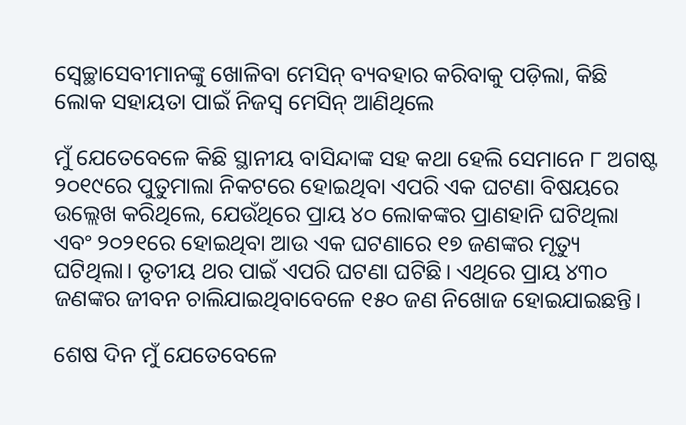ସ୍ୱେଚ୍ଛାସେବୀମାନଙ୍କୁ ଖୋଳିବା ମେସିନ୍‌ ବ୍ୟବହାର କରିବାକୁ ପଡ଼ିଲା, କିଛି ଲୋକ ସହାୟତା ପାଇଁ ନିଜସ୍ୱ ମେସିନ୍‌ ଆଣିଥିଲେ

ମୁଁ ଯେତେବେଳେ କିଛି ସ୍ଥାନୀୟ ବାସିନ୍ଦାଙ୍କ ସହ କଥା ହେଲି ସେମାନେ ୮ ଅଗଷ୍ଟ ୨୦୧୯ରେ ପୁତୁମାଲା ନିକଟରେ ହୋଇଥିବା ଏପରି ଏକ ଘଟଣା ବିଷୟରେ ଉଲ୍ଲେଖ କରିଥିଲେ, ଯେଉଁଥିରେ ପ୍ରାୟ ୪୦ ଲୋକଙ୍କର ପ୍ରାଣହାନି ଘଟିଥିଲା ଏବଂ ୨୦୨୧ରେ ହୋଇଥିବା ଆଉ ଏକ ଘଟଣାରେ ୧୭ ଜଣଙ୍କର ମୃତ୍ୟୁ ଘଟିଥିଲା। ତୃତୀୟ ଥର ପାଇଁ ଏପରି ଘଟଣା ଘଟିଛି। ଏଥିରେ ପ୍ରାୟ ୪୩୦ ଜଣଙ୍କର ଜୀବନ ଚାଲିଯାଇଥିବାବେଳେ ୧୫୦ ଜଣ ନିଖୋଜ ହୋଇଯାଇଛନ୍ତି।

ଶେଷ ଦିନ ମୁଁ ଯେତେବେଳେ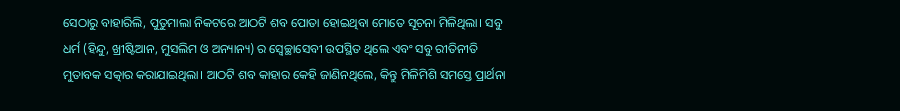ସେଠାରୁ ବାହାରିଲି, ପୁତୁମାଲା ନିକଟରେ ଆଠଟି ଶବ ପୋତା ହୋଇଥିବା ମୋତେ ସୂଚନା ମିଳିଥିଲା। ସବୁ ଧର୍ମ (ହିନ୍ଦୁ, ଖ୍ରୀଷ୍ଟିଆନ, ମୁସଲିମ ଓ ଅନ୍ୟାନ୍ୟ) ର ସ୍ୱେଚ୍ଛାସେବୀ ଉପସ୍ଥିତ ଥିଲେ ଏବଂ ସବୁ ରୀତିନୀତି ମୁତାବକ ସତ୍କାର କରାଯାଇଥିଲା। ଆଠଟି ଶବ କାହାର କେହି ଜାଣିନଥିଲେ, କିନ୍ତୁ ମିଳିମିଶି ସମସ୍ତେ ପ୍ରାର୍ଥନା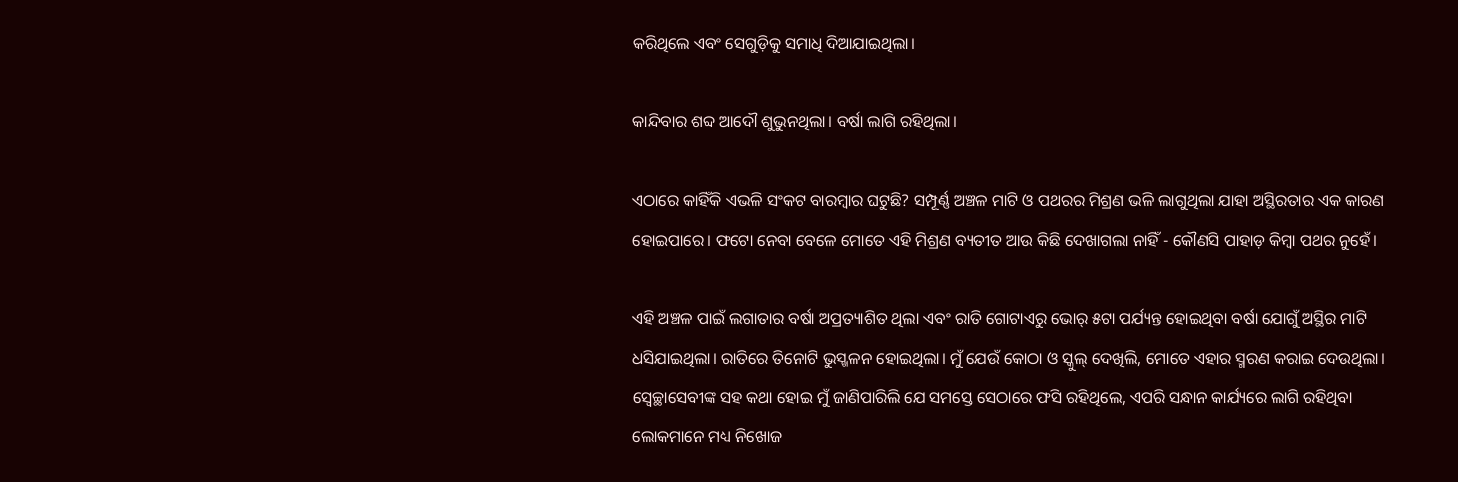କରିଥିଲେ ଏବଂ ସେଗୁଡ଼ିକୁ ସମାଧି ଦିଆଯାଇଥିଲା।

କାନ୍ଦିବାର ଶବ୍ଦ ଆଦୌ ଶୁଭୁନଥିଲା। ବର୍ଷା ଲାଗି ରହିଥିଲା।

ଏଠାରେ କାହିଁକି ଏଭଳି ସଂକଟ ବାରମ୍ବାର ଘଟୁଛି? ସମ୍ପୂର୍ଣ୍ଣ ଅଞ୍ଚଳ ମାଟି ଓ ପଥରର ମିଶ୍ରଣ ଭଳି ଲାଗୁଥିଲା ଯାହା ଅସ୍ଥିରତାର ଏକ କାରଣ ହୋଇପାରେ। ଫଟୋ ନେବା ବେଳେ ମୋତେ ଏହି ମିଶ୍ରଣ ବ୍ୟତୀତ ଆଉ କିଛି ଦେଖାଗଲା ନାହିଁ - କୌଣସି ପାହାଡ଼ କିମ୍ବା ପଥର ନୁହେଁ।

ଏହି ଅଞ୍ଚଳ ପାଇଁ ଲଗାତାର ବର୍ଷା ଅପ୍ରତ୍ୟାଶିତ ଥିଲା ଏବଂ ରାତି ଗୋଟାଏରୁ ଭୋର୍‌ ୫ଟା ପର୍ଯ୍ୟନ୍ତ ହୋଇଥିବା ବର୍ଷା ଯୋଗୁଁ ଅସ୍ଥିର ମାଟି ଧସିଯାଇଥିଲା। ରାତିରେ ତିନୋଟି ଭୁସ୍ଖଳନ ହୋଇଥିଲା। ମୁଁ ଯେଉଁ କୋଠା ଓ ସ୍କୁଲ୍‌ ଦେଖିଲି, ମୋତେ ଏହାର ସ୍ମରଣ କରାଇ ଦେଉଥିଲା। ସ୍ୱେଚ୍ଛାସେବୀଙ୍କ ସହ କଥା ହୋଇ ମୁଁ ଜାଣିପାରିଲି ଯେ ସମସ୍ତେ ସେଠାରେ ଫସି ରହିଥିଲେ, ଏପରି ସନ୍ଧାନ କାର୍ଯ୍ୟରେ ଲାଗି ରହିଥିବା ଲୋକମାନେ ମଧ୍ୟ ନିଖୋଜ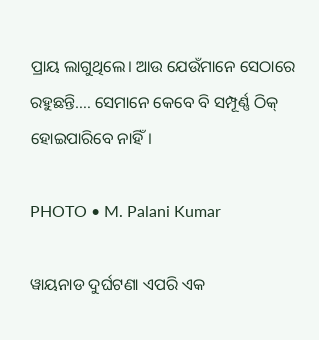ପ୍ରାୟ ଲାଗୁଥିଲେ। ଆଉ ଯେଉଁମାନେ ସେଠାରେ ରହୁଛନ୍ତି…. ସେମାନେ କେବେ ବି ସମ୍ପୂର୍ଣ୍ଣ ଠିକ୍‌ ହୋଇପାରିବେ ନାହିଁ।

PHOTO • M. Palani Kumar

ୱାୟନାଡ ଦୁର୍ଘଟଣା ଏପରି ଏକ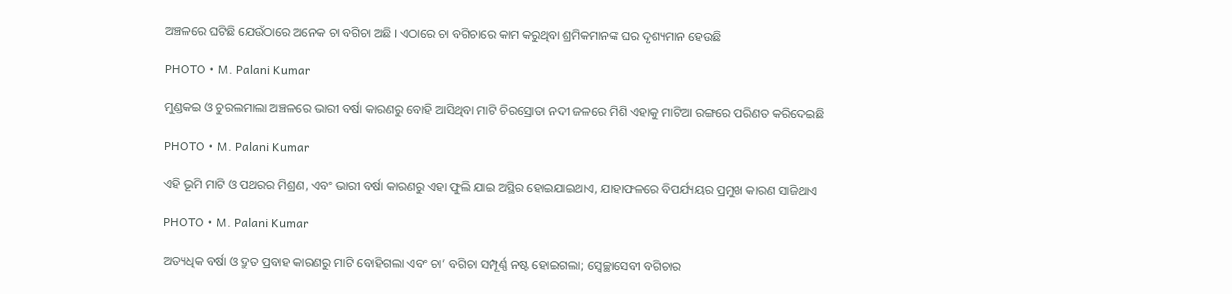ଅଞ୍ଚଳରେ ଘଟିଛି ଯେଉଁଠାରେ ଅନେକ ଚା ବଗିଚା ଅଛି । ଏଠାରେ ଚା ବଗିଚାରେ କାମ କରୁଥିବା ଶ୍ରମିକମାନଙ୍କ ଘର ଦୃଶ୍ୟମାନ ହେଉଛି

PHOTO • M. Palani Kumar

ମୁଣ୍ଡକଇ ଓ ଚୁରଲମାଲା ଅଞ୍ଚଳରେ ଭାରୀ ବର୍ଷା କାରଣରୁ ବୋହି ଆସିଥିବା ମାଟି ଚିରସ୍ରୋତା ନଦୀ ଜଳରେ ମିଶି ଏହାକୁ ମାଟିଆ ରଙ୍ଗରେ ପରିଣତ କରିଦେଇଛି

PHOTO • M. Palani Kumar

ଏହି ଭୂମି ମାଟି ଓ ପଥରର ମିଶ୍ରଣ, ଏବଂ ଭାରୀ ବର୍ଷା କାରଣରୁ ଏହା ଫୁଲି ଯାଇ ଅସ୍ଥିର ହୋଇଯାଇଥାଏ, ଯାହାଫଳରେ ବିପର୍ଯ୍ୟୟର ପ୍ରମୁଖ କାରଣ ସାଜିଥାଏ

PHOTO • M. Palani Kumar

ଅତ୍ୟଧିକ ବର୍ଷା ଓ ଦ୍ରୁତ ପ୍ରବାହ କାରଣରୁ ମାଟି ବୋହିଗଲା ଏବଂ ଚା’ ବଗିଚା ସମ୍ପୂର୍ଣ୍ଣ ନଷ୍ଟ ହୋଇଗଲା; ସ୍ୱେଚ୍ଛାସେବୀ ବଗିଚାର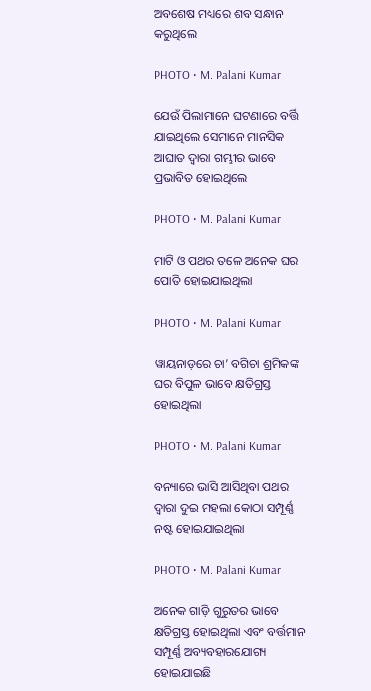ଅବଶେଷ ମଧ୍ୟରେ ଶବ ସନ୍ଧାନ କରୁଥିଲେ

PHOTO • M. Palani Kumar

ଯେଉଁ ପିଲାମାନେ ଘଟଣାରେ ବର୍ତ୍ତି ଯାଇଥିଲେ ସେମାନେ ମାନସିକ ଆଘାତ ଦ୍ୱାରା ଗମ୍ଭୀର ଭାବେ ପ୍ରଭାବିତ ହୋଇଥିଲେ

PHOTO • M. Palani Kumar

ମାଟି ଓ ପଥର ତଳେ ଅନେକ ଘର ପୋତି ହୋଇଯାଇଥିଲା

PHOTO • M. Palani Kumar

ୱାୟନାଡ଼ରେ ଚା’ ବଗିଚା ଶ୍ରମିକଙ୍କ ଘର ବିପୁଳ ଭାବେ କ୍ଷତିଗ୍ରସ୍ତ ହୋଇଥିଲା

PHOTO • M. Palani Kumar

ବନ୍ୟାରେ ଭାସି ଆସିଥିବା ପଥର ଦ୍ୱାରା ଦୁଇ ମହଲା କୋଠା ସମ୍ପୂର୍ଣ୍ଣ ନଷ୍ଟ ହୋଇଯାଇଥିଲା

PHOTO • M. Palani Kumar

ଅନେକ ଗାଡ଼ି ଗୁରୁତର ଭାବେ କ୍ଷତିଗ୍ରସ୍ତ ହୋଇଥିଲା ଏବଂ ବର୍ତ୍ତମାନ ସମ୍ପୂର୍ଣ୍ଣ ଅବ୍ୟବହାରଯୋଗ୍ୟ ହୋଇଯାଇଛି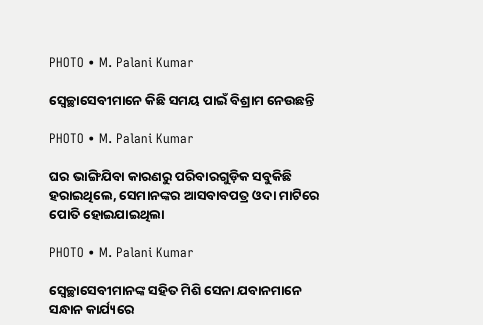PHOTO • M. Palani Kumar

ସ୍ୱେଚ୍ଛାସେବୀମାନେ କିଛି ସମୟ ପାଇଁ ବିଶ୍ରାମ ନେଉଛନ୍ତି

PHOTO • M. Palani Kumar

ଘର ଭାଙ୍ଗିଯିବା କାରଣରୁ ପରିବାରଗୁଡ଼ିକ ସବୁକିଛି ହରାଇଥିଲେ, ସେମାନଙ୍କର ଆସବାବପତ୍ର ଓଦା ମାଟିରେ ପୋତି ହୋଇଯାଇଥିଲା

PHOTO • M. Palani Kumar

ସ୍ୱେଚ୍ଛାସେବୀମାନଙ୍କ ସହିତ ମିଶି ସେନା ଯବାନମାନେ ସନ୍ଧାନ କାର୍ଯ୍ୟରେ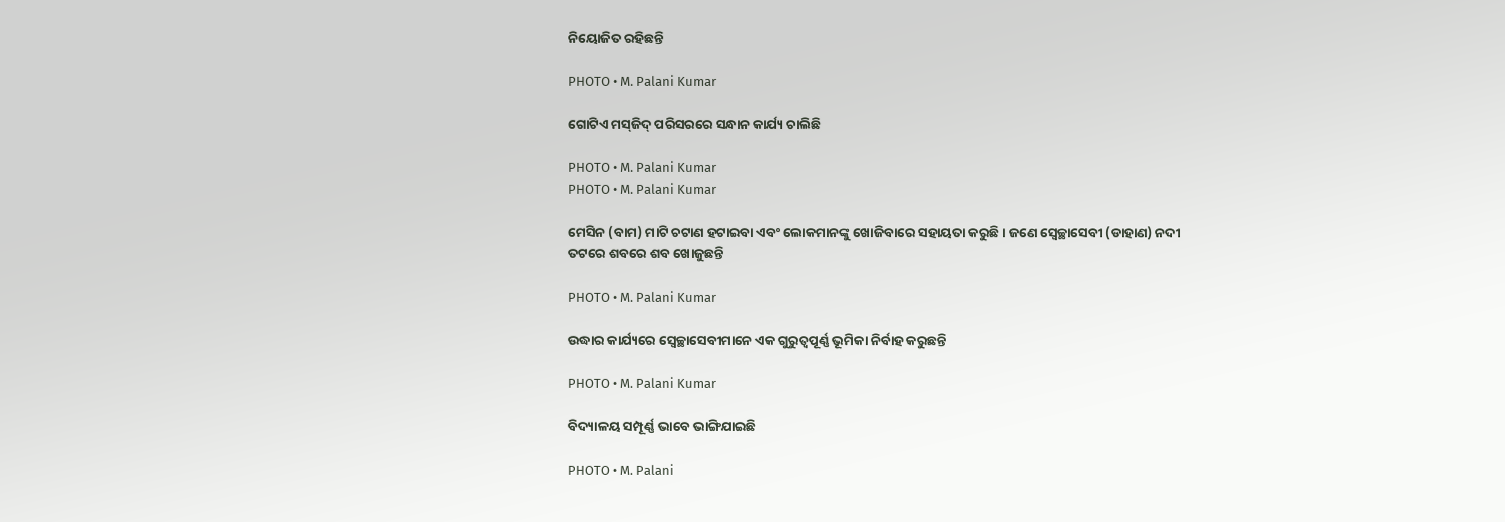ନିୟୋଜିତ ରହିଛନ୍ତି

PHOTO • M. Palani Kumar

ଗୋଟିଏ ମସ୍‌ଜିଦ୍‌ ପରିସରରେ ସନ୍ଧାନ କାର୍ଯ୍ୟ ଚାଲିଛି

PHOTO • M. Palani Kumar
PHOTO • M. Palani Kumar

ମେସିନ (ବାମ) ମାଟି ଚଟାଣ ହଟାଇବା ଏବଂ ଲୋକମାନଙ୍କୁ ଖୋଜିବାରେ ସହାୟତା କରୁଛି। ଜଣେ ସ୍ୱେଚ୍ଛାସେବୀ (ଡାହାଣ) ନଦୀ ତଟରେ ଶବରେ ଶବ ଖୋଜୁଛନ୍ତି

PHOTO • M. Palani Kumar

ଉଦ୍ଧାର କାର୍ଯ୍ୟରେ ସ୍ୱେଚ୍ଛାସେବୀମାନେ ଏକ ଗୁରୁତ୍ୱପୂର୍ଣ୍ଣ ଭୂମିକା ନିର୍ବାହ କରୁଛନ୍ତି

PHOTO • M. Palani Kumar

ବିଦ୍ୟାଳୟ ସମ୍ପୂର୍ଣ୍ଣ ଭାବେ ଭାଙ୍ଗିଯାଇଛି

PHOTO • M. Palani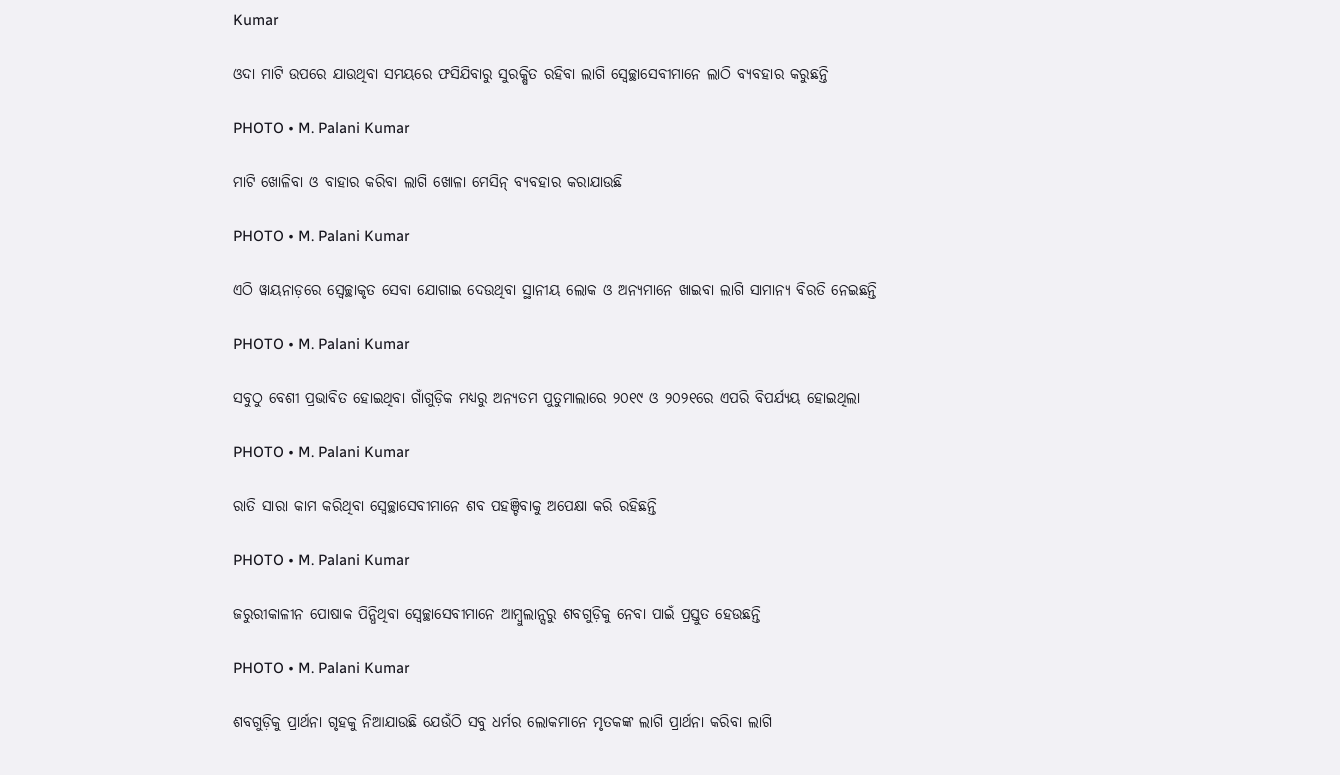Kumar

ଓଦା ମାଟି ଉପରେ ଯାଉଥିବା ସମୟରେ ଫସିଯିବାରୁ ସୁରକ୍ଷିତ ରହିବା ଲାଗି ସ୍ୱେଚ୍ଛାସେବୀମାନେ ଲାଠି ବ୍ୟବହାର କରୁଛନ୍ତି

PHOTO • M. Palani Kumar

ମାଟି ଖୋଳିବା ଓ ବାହାର କରିବା ଲାଗି ଖୋଳା ମେସିନ୍‌ ବ୍ୟବହାର କରାଯାଉଛି

PHOTO • M. Palani Kumar

ଏଠି ୱାୟନାଡ଼ରେ ସ୍ୱେଚ୍ଛାକୃତ ସେବା ଯୋଗାଇ ଦେଉଥିବା ସ୍ଥାନୀୟ ଲୋକ ଓ ଅନ୍ୟମାନେ ଖାଇବା ଲାଗି ସାମାନ୍ୟ ବିରତି ନେଇଛନ୍ତି

PHOTO • M. Palani Kumar

ସବୁଠୁ ବେଶୀ ପ୍ରଭାବିତ ହୋଇଥିବା ଗାଁଗୁଡ଼ିକ ମଧ୍ୟରୁ ଅନ୍ୟତମ ପୁତୁମାଲାରେ ୨୦୧୯ ଓ ୨୦୨୧ରେ ଏପରି ବିପର୍ଯ୍ୟୟ ହୋଇଥିଲା

PHOTO • M. Palani Kumar

ରାତି ସାରା କାମ କରିଥିବା ସ୍ୱେଚ୍ଛାସେବୀମାନେ ଶବ ପହଞ୍ଚିବାକୁ ଅପେକ୍ଷା କରି ରହିଛନ୍ତି

PHOTO • M. Palani Kumar

ଜରୁରୀକାଳୀନ ପୋଷାକ ପିନ୍ଧିଥିବା ସ୍ୱେଚ୍ଛାସେବୀମାନେ ଆମ୍ବୁଲାନ୍ସରୁ ଶବଗୁଡ଼ିକୁ ନେବା ପାଇଁ ପ୍ରସ୍ତୁତ ହେଉଛନ୍ତି

PHOTO • M. Palani Kumar

ଶବଗୁଡ଼ିକୁ ପ୍ରାର୍ଥନା ଗୃହକୁ ନିଆଯାଉଛି ଯେଉଁଠି ସବୁ ଧର୍ମର ଲୋକମାନେ ମୃତକଙ୍କ ଲାଗି ପ୍ରାର୍ଥନା କରିବା ଲାଗି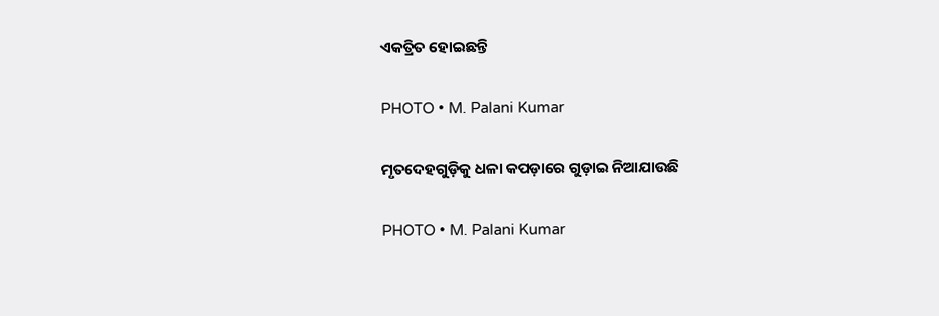ଏକତ୍ରିତ ହୋଇଛନ୍ତି

PHOTO • M. Palani Kumar

ମୃତଦେହଗୁଡ଼ିକୁ ଧଳା କପଡ଼ାରେ ଗୁଡ଼ାଇ ନିଆଯାଉଛି

PHOTO • M. Palani Kumar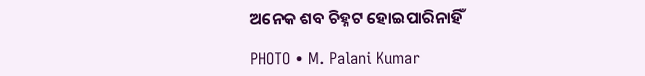ଅନେକ ଶବ ଚିହ୍ନଟ ହୋଇପାରିନାହିଁ

PHOTO • M. Palani Kumar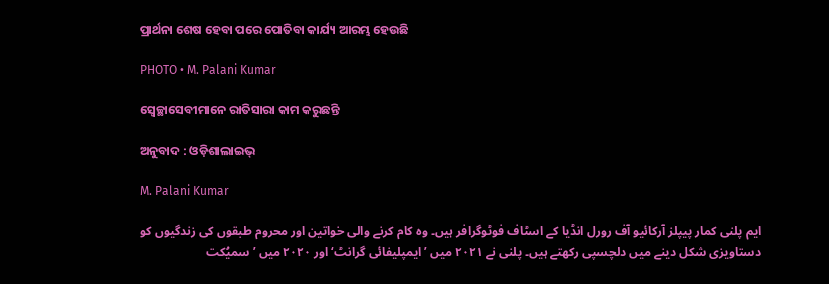ପ୍ରାର୍ଥନା ଶେଷ ହେବା ପରେ ପୋତିବା କାର୍ଯ୍ୟ ଆରମ୍ଭ ହେଉଛି

PHOTO • M. Palani Kumar

ସ୍ୱେଚ୍ଛାସେବୀମାନେ ରାତିସାରା କାମ କରୁଛନ୍ତି

ଅନୁବାଦ : ଓଡ଼ିଶାଲାଇଭ୍‍

M. Palani Kumar

ایم پلنی کمار پیپلز آرکائیو آف رورل انڈیا کے اسٹاف فوٹوگرافر ہیں۔ وہ کام کرنے والی خواتین اور محروم طبقوں کی زندگیوں کو دستاویزی شکل دینے میں دلچسپی رکھتے ہیں۔ پلنی نے ۲۰۲۱ میں ’ایمپلیفائی گرانٹ‘ اور ۲۰۲۰ میں ’سمیُکت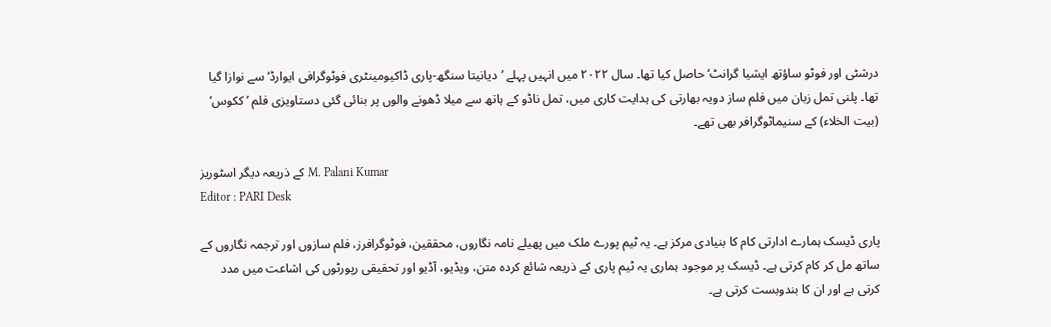درشٹی اور فوٹو ساؤتھ ایشیا گرانٹ‘ حاصل کیا تھا۔ سال ۲۰۲۲ میں انہیں پہلے ’دیانیتا سنگھ-پاری ڈاکیومینٹری فوٹوگرافی ایوارڈ‘ سے نوازا گیا تھا۔ پلنی تمل زبان میں فلم ساز دویہ بھارتی کی ہدایت کاری میں، تمل ناڈو کے ہاتھ سے میلا ڈھونے والوں پر بنائی گئی دستاویزی فلم ’ککوس‘ (بیت الخلاء) کے سنیماٹوگرافر بھی تھے۔

کے ذریعہ دیگر اسٹوریز M. Palani Kumar
Editor : PARI Desk

پاری ڈیسک ہمارے ادارتی کام کا بنیادی مرکز ہے۔ یہ ٹیم پورے ملک میں پھیلے نامہ نگاروں، محققین، فوٹوگرافرز، فلم سازوں اور ترجمہ نگاروں کے ساتھ مل کر کام کرتی ہے۔ ڈیسک پر موجود ہماری یہ ٹیم پاری کے ذریعہ شائع کردہ متن، ویڈیو، آڈیو اور تحقیقی رپورٹوں کی اشاعت میں مدد کرتی ہے اور ان کا بندوبست کرتی ہے۔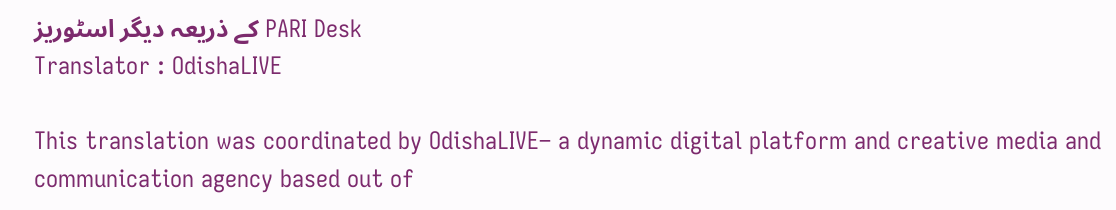کے ذریعہ دیگر اسٹوریز PARI Desk
Translator : OdishaLIVE

This translation was coordinated by OdishaLIVE– a dynamic digital platform and creative media and communication agency based out of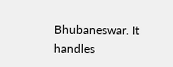Bhubaneswar. It handles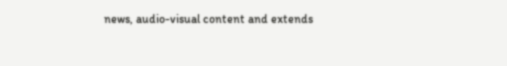news, audio-visual content and extends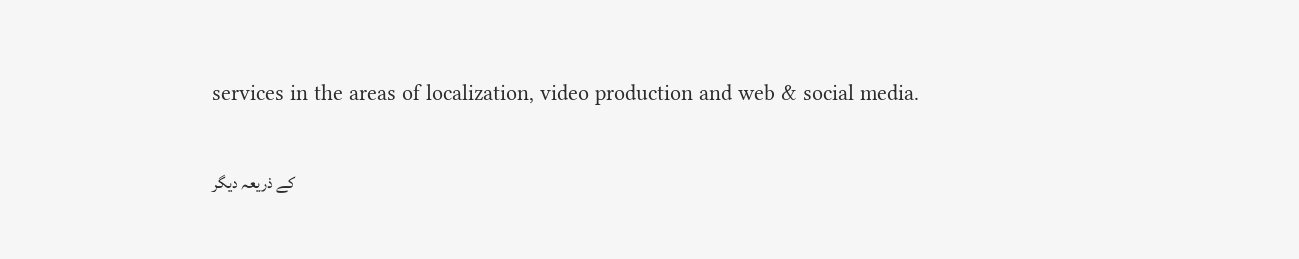services in the areas of localization, video production and web & social media.

کے ذریعہ دیگر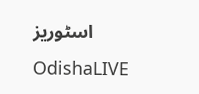اسٹوریز OdishaLIVE